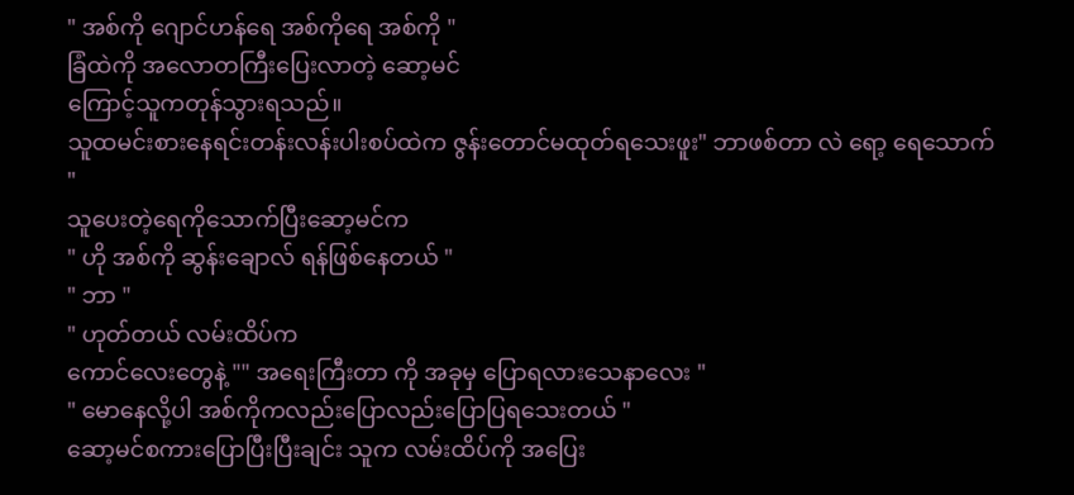" အစ်ကို ဂျောင်ဟန်ရေ အစ်ကိုရေ အစ်ကို "
ခြံထဲကို အလောတကြီးပြေးလာတဲ့ ဆော့မင်
ကြောင့်သူကတုန်သွားရသည်။
သူထမင်းစားနေရင်းတန်းလန်းပါးစပ်ထဲက ဇွန်းတောင်မထုတ်ရသေးဖူး" ဘာဖစ်တာ လဲ ရော့ ရေသောက် "
သူပေးတဲ့ရေကိုသောက်ပြီးဆော့မင်က
" ဟို အစ်ကို ဆွန်းချောလ် ရန်ဖြစ်နေတယ် "
" ဘာ "
" ဟုတ်တယ် လမ်းထိပ်က
ကောင်လေးတွေနဲ့ "" အရေးကြီးတာ ကို အခုမှ ပြောရလားသေနာလေး "
" မောနေလို့ပါ အစ်ကိုကလည်းပြောလည်းပြောပြရသေးတယ် "
ဆော့မင်စကားပြောပြီးပြီးချင်း သူက လမ်းထိပ်ကို အပြေး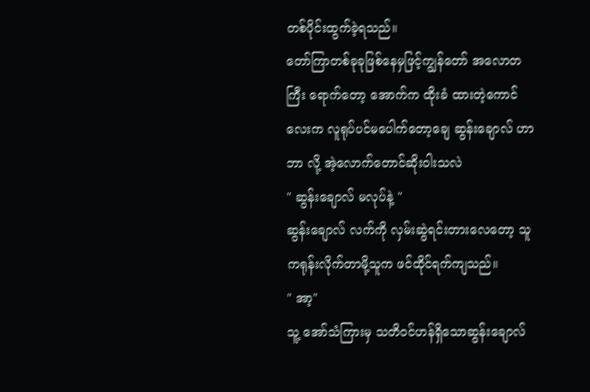တစ်ပိုင်းထွက်ခဲ့ရသည်။
တော်ကြာတစ်ခုခုဖြစ်နေမှဖြင့်ကျွန်တော် အလောတကြီး ရောက်တော့ အောက်က ထိုးခံ ထားတဲ့ကောင်လေးက လူရုပ်ပင်မပေါက်တော့ချေ ဆွန်းချောလ် ဟာ ဘာ လို့ အဲ့လောက်တောင်ဆိုးဝါးသလဲ
" ဆွန်းချောလ် မလုပ်နဲ့ "
ဆွန်းချောလ် လက်ကို လှမ်းဆွဲရင်းတားလေတော့ သူကရုန်းလိုက်တာမို့သူက ဖင်ထိုင်ရက်ကျသည်။
" အာ့"
သူ့ အော်သံကြားမှ သတိဝင်ဟန်ရှိသောဆွန်းချောလ်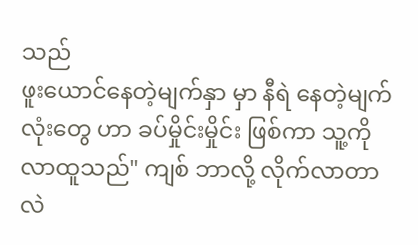သည်
ဖူးယောင်နေတဲ့မျက်နှာ မှာ နီရဲ နေတဲ့မျက်လုံးတွေ ဟာ ခပ်မှိုင်းမှိုင်း ဖြစ်ကာ သူ့ကို လာထူသည်" ကျစ် ဘာလို့ လိုက်လာတာ လဲ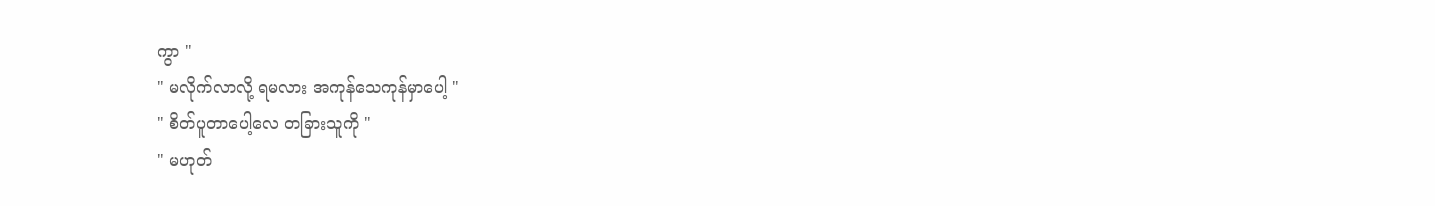ကွာ "
" မလိုက်လာလို့ ရမလား အကုန်သေကုန်မှာပေါ့ "
" စိတ်ပူတာပေါ့လေ တခြားသူကို "
" မဟုတ်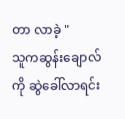တာ လာခဲ့ "
သူကဆွန်းချောလ်ကို ဆွဲခေါ်လာရင်း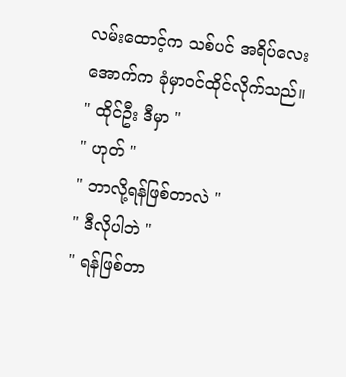လမ်းထောင့်က သစ်ပင် အရိပ်လေးအောက်က ခုံမှာဝင်ထိုင်လိုက်သည်။
" ထိုင်ဦး ဒီမှာ "
" ဟုတ် "
" ဘာလို့ရန်ဖြစ်တာလဲ "
" ဒီလိုပါဘဲ "
" ရန်ဖြစ်တာ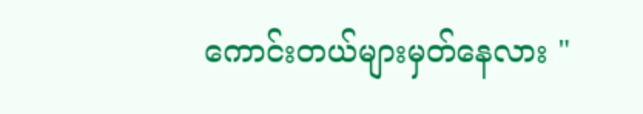ကောင်းတယ်များမှတ်နေလား "